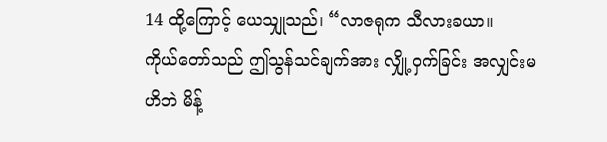14 ထို့ကြောင့် ယေသျှုသည်၊ “လာဇရုက သီလားခယာ။
ကိုယ်တော်သည် ဤသွန်သင်ချက်အား လျှို့ဝှက်ခြင်း အလျှင်းမဟိဘဲ မိန့်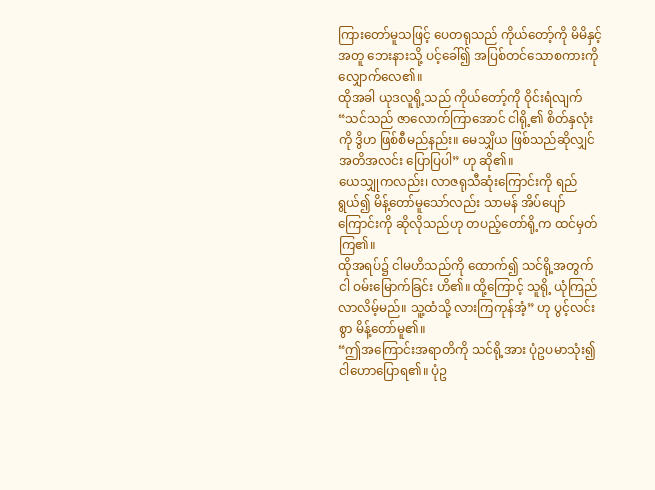ကြားတော်မူသဖြင့် ပေတရုသည် ကိုယ်တော့်ကို မိမိနှင့်အတူ ဘေးနားသို့ ပင့်ခေါ်၍ အပြစ်တင်သောစကားကို လျှောက်လေ၏။
ထိုအခါ ယုဒလူရို့သည် ကိုယ်တော့်ကို ဝိုင်းရံလျက် “သင်သည် ဇာလောက်ကြာအောင် ငါရို့၏ စိတ်နှလုံးကို ဒွိဟ ဖြစ်စီမည်နည်း။ မေသျှိယ ဖြစ်သည်ဆိုလျှင် အတိအလင်း ပြောပြပါ” ဟု ဆို၏။
ယေသျှုကလည်း၊ လာဇရုသီဆုံးကြောင်းကို ရည်ရွယ်၍ မိန့်တော်မူသော်လည်း သာမန် အိပ်ပျော်ကြောင်းကို ဆိုလိုသည်ဟု တပည့်တော်ရို့က ထင်မှတ်ကြ၏။
ထိုအရပ်၌ ငါမဟိသည်ကို ထောက်၍ သင်ရို့အတွက် ငါ ဝမ်းမြောက်ခြင်း ဟိ၏။ ထို့ကြောင့် သူရို့ ယုံကြည်လာလိမ့်မည်။ သူ့ထံသို့ လားကြကုန်အံ့” ဟု ပွင့်လင်းစွာ မိန့်တော်မူ၏။
“ဤအကြောင်းအရာတိကို သင်ရို့အား ပုံဥပမာသုံး၍ ငါဟောပြောရ၏။ ပုံဥ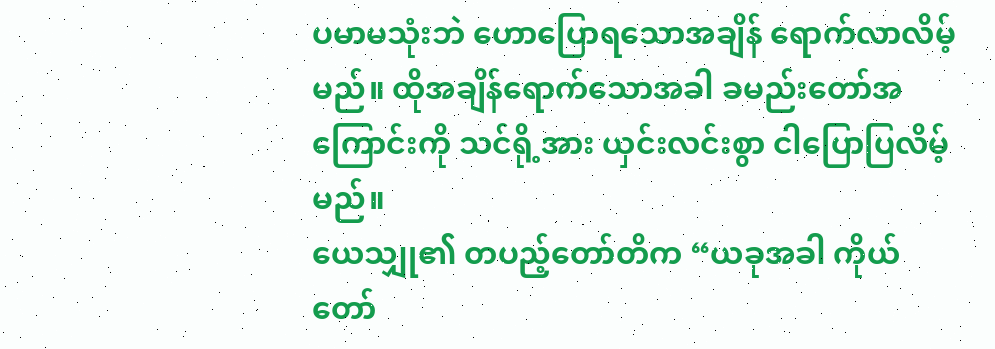ပမာမသုံးဘဲ ဟောပြောရသောအချိန် ရောက်လာလိမ့်မည်။ ထိုအချိန်ရောက်သောအခါ ခမည်းတော်အကြောင်းကို သင်ရို့အား ယှင်းလင်းစွာ ငါပြောပြလိမ့်မည်။
ယေသျှု၏ တပည့်တော်တိက “ယခုအခါ ကိုယ်တော်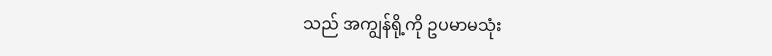သည် အကျွန်ရို့ကို ဥပမာမသုံး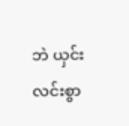ဘဲ ယှင်းလင်းစွာ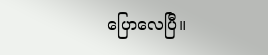ပြောလေပြီ။